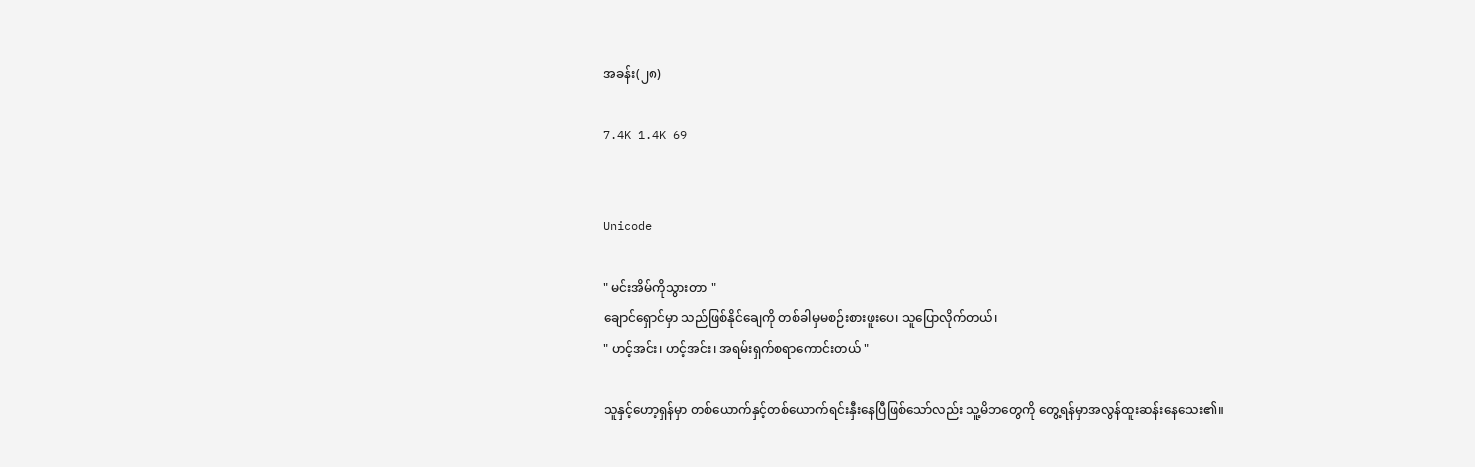အခန်း(၂၈)

7.4K 1.4K 69


Unicode

" မင်းအိမ်ကိုသွားတာ "
ချောင်ရှောင်မှာ သည်ဖြစ်နိုင်ချေကို တစ်ခါမှမစဉ်းစားဖူးပေ၊ သူပြောလိုက်တယ်၊
" ဟင့်အင်း၊ ဟင့်အင်း၊ အရမ်းရှက်စရာကောင်းတယ် "

သူနှင့်ဟော့ရှန်မှာ တစ်ယောက်နှင့်တစ်ယောက်ရင်းနှီးနေပြီဖြစ်သော်လည်း သူ့မိဘတွေကို တွေ့ရန်မှာအလွန်ထူးဆန်းနေ‌သေး၏။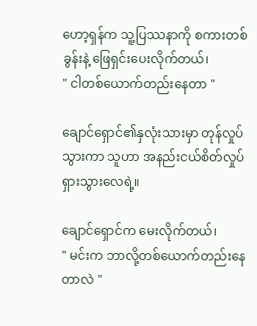ဟော့ရှန်က သူ့ပြဿနာကို စကားတစ်ခွန်းနဲ့ ဖြေရှင်းပေးလိုက်တယ်၊
" ငါတစ်ယောက်တည်းနေတာ "

ချောင်ရှောင်၏နှလုံးသားမှာ တုန်လှုပ်သွားကာ သူဟာ အနည်းငယ်စိတ်လှုပ်ရှားသွားလေရဲ့။

ချောင်ရှောင်က မေးလိုက်တယ်၊
" မင်းက ဘာလို့တစ်ယောက်တည်းနေတာလဲ "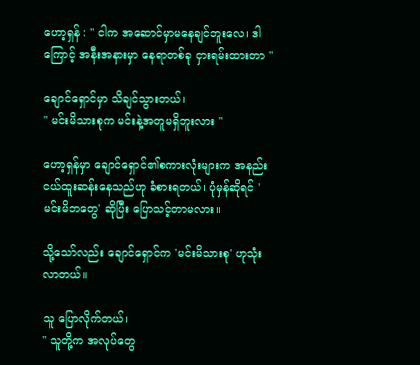ဟော့ရှန် : " ငါက အဆောင်မှာမနေချင်ဘူးလေ၊ ဒါကြောင့် အနီးအနားမှာ နေရာတစ်ခု ငှားရမ်းထားတာ "

ချောင်ရှောင်မှာ သိချင်သွားတယ်၊
" မင်းမိသားစုက မင်းနဲ့အတူမရှိဘူးလား "

ဟော့ရှန်မှာ ချောင်ရှောင်၏စကားလုံးများက အနည်းငယ်ထူးဆန်းနေသည်ဟု ခံစားရတယ်၊ ပုံမှန်ဆိုရင် 'မင်းမိဘတွေ' ဆိုပြီး ပြောသင့်တာမလား။

သို့သော်လည်း ချောင်ရှောင်က 'မင်းမိသားစု' ဟုသုံးလာတယ်။

သူ ပြောလိုက်တယ်၊
" သူတို့က အလုပ်‌‌တွေ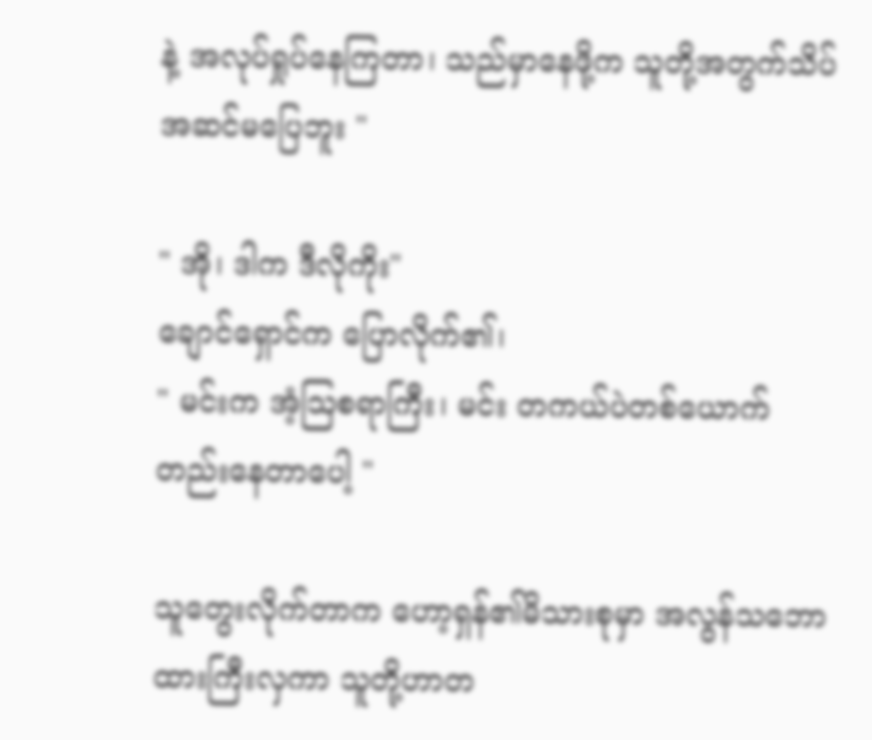နဲ့ အလုပ်ရှုပ်နေကြတာ၊ သည်မှာ‌နေဖို့က သူတို့အတွက်သိပ်အဆင်မပြေဘူး "

" အို၊ ဒါက ဒီလိုကိုး"
ချောင်ရှောင်က ပြောလိုက်၏၊
" မင်းက အံ့ဩစရာကြီး၊ မင်း တကယ်ပဲတစ်ယောက်တည်းနေတာပေါ့ "

သူတွေးလိုက်တာက ဟော့ရှန်၏မိသားစုမှာ အလွန်သဘောထားကြီးလှကာ သူတို့ဟာတ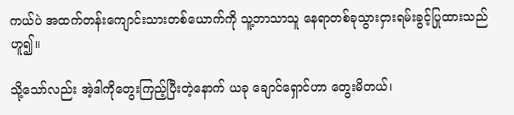ကယ်ပဲ အထက်တန်းကျောင်းသားတစ်ယောက်ကို သူ့ဘာသာသူ နေရာတစ်ခုသွားငှားရမ်းခွင့်ပြုထားသည်ဟူ၍။

သို့‌သော်လည်း အဲ့ဒါကိုတွေးကြည့်ပြီးတဲ့နောက် ယခု ချောင်ရှောင်ဟာ တွေးမိတယ်၊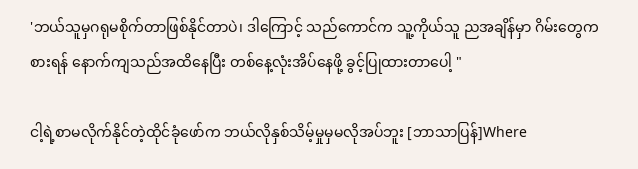'ဘယ်သူမှဂရုမစိုက်တာဖြစ်နိုင်တာပဲ၊ ဒါကြောင့် သည်ကောင်က သူ့ကိုယ်သူ ညအချိန်မှာ ဂိမ်းတွေကစားရန် နောက်ကျသည်အထိနေပြီး တစ်နေ့လုံးအိပ်နေဖို့ ခွင့်ပြုထားတာပေါ့ "

ငါ့ရဲ့စာမလိုက်နိုင်တဲ့ထိုင်ခုံဖော်က ဘယ်လိုနှစ်သိမ့်မှုမှမလိုအပ်ဘူး [ဘာသာပြန်]Where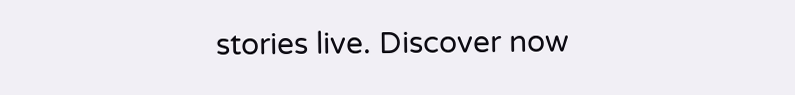stories live. Discover now